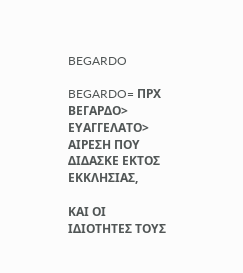BEGARDO

BEGARDO= ΠΡΧ ΒΕΓΑΡΔΟ> ΕΥΑΓΓΕΛΑΤΟ> ΑΙΡΕΣΗ ΠΟΥ ΔΙΔΑΣΚΕ ΕΚΤΟΣ ΕΚΚΛΗΣΙΑΣ,

ΚΑΙ ΟΙ ΙΔΙΟΤΗΤΕΣ ΤΟΥΣ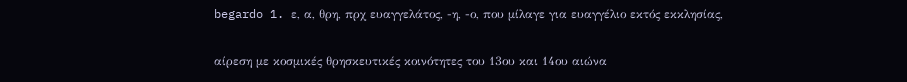begardo 1. ε, α, θρη, πρχ ευαγγελάτος, -η, -ο, που μίλαγε για ευαγγέλιο εκτός εκκλησίας,

αίρεση με κοσμικές θρησκευτικές κοινότητες του 13ου και 14ου αιώνα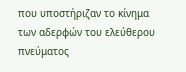που υποστήριζαν το κίνημα των αδερφών του ελεύθερου πνεύματος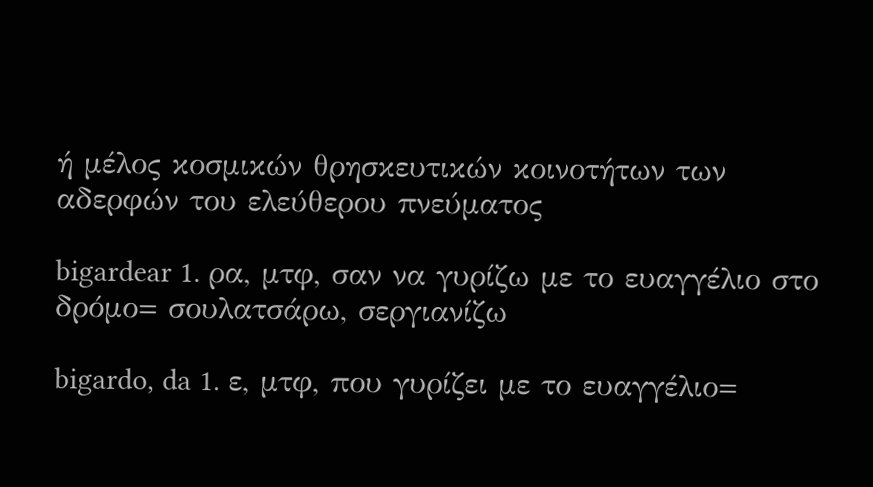ή μέλος κοσμικών θρησκευτικών κοινοτήτων των αδερφών του ελεύθερου πνεύματος

bigardear 1. ρα, μτφ, σαν να γυρίζω με το ευαγγέλιο στο δρόμο= σουλατσάρω, σεργιανίζω

bigardo, da 1. ε, μτφ, που γυρίζει με το ευαγγέλιο=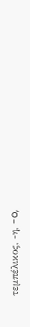τεμπέλικος, -η, -o,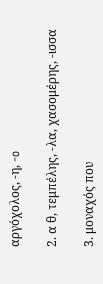αργόχολος, -η, -o

2. α θ, τεμπέλης, -λα, χασομέρης, -ισσα

3. μοναχός που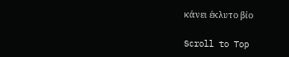κάνει έκλυτο βίο

Scroll to Top